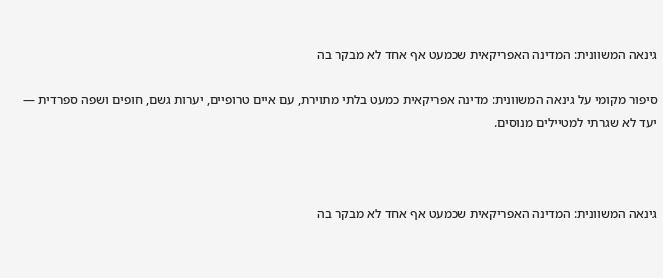גינאה המשוונית: המדינה האפריקאית שכמעט אף אחד לא מבקר בה

סיפור מקומי על גינאה המשוונית: מדינה אפריקאית כמעט בלתי מתוירת, עם איים טרופיים, יערות גשם, חופים ושפה ספרדית — יעד לא שגרתי למטיילים מנוסים.



גינאה המשוונית: המדינה האפריקאית שכמעט אף אחד לא מבקר בה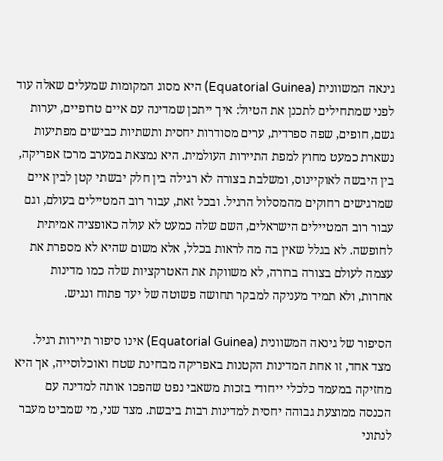גינאה המשוונית (Equatorial Guinea) היא מסוג המקומות שמעלים שאלה עוד לפני שמתחילים לתכנן את הטיול: איך ייתכן שמדינה עם איים טרופיים, יערות גשם, חופים, שפה ספרדית, ערים מסודרות יחסית ותשתיות כבישים מפתיעות נשארת כמעט מחוץ למפת התיירות העולמית. היא נמצאת במערב מרכז אפריקה, בין היבשה לאוקיינוס, ומשלבת בצורה לא רגילה בין חלק יבשתי קטן לבין איים שמרגישים רחוקים מהמסלול הרגיל. ובכל זאת, עבור רוב המטיילים בעולם, וגם עבור רוב המטיילים הישראלים, השם שלה כמעט לא עולה כאופציה אמיתית לחופשה. לא בגלל שאין בה מה לראות בכלל, אלא משום שהיא לא מספרת את עצמה לעולם בצורה ברורה, לא משווקת את האטרקציות שלה כמו מדינות אחרות, ולא תמיד מעניקה למבקר תחושה פשוטה של יעד פתוח ונגיש.

הסיפור של גינאה המשוונית (Equatorial Guinea) אינו סיפור תיירות רגיל. מצד אחד, זו אחת המדינות הקטנות באפריקה מבחינת שטח ואוכלוסייה, אך היא מחזיקה במעמד כלכלי ייחודי בזכות משאבי נפט שהפכו אותה למדינה עם הכנסה ממוצעת גבוהה יחסית למדינות רבות ביבשת. מצד שני, מי שמביט מעבר לנתוני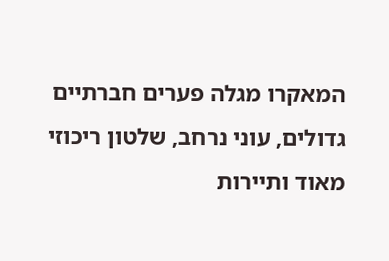המאקרו מגלה פערים חברתיים גדולים, עוני נרחב, שלטון ריכוזי מאוד ותיירות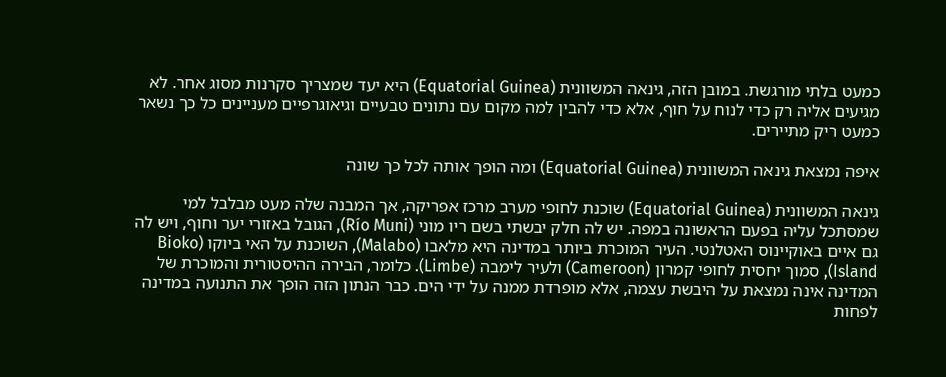כמעט בלתי מורגשת. במובן הזה, גינאה המשוונית (Equatorial Guinea) היא יעד שמצריך סקרנות מסוג אחר. לא מגיעים אליה רק כדי לנוח על חוף, אלא כדי להבין למה מקום עם נתונים טבעיים וגיאוגרפיים מעניינים כל כך נשאר כמעט ריק מתיירים.

איפה נמצאת גינאה המשוונית (Equatorial Guinea) ומה הופך אותה לכל כך שונה

גינאה המשוונית (Equatorial Guinea) שוכנת לחופי מערב מרכז אפריקה, אך המבנה שלה מעט מבלבל למי שמסתכל עליה בפעם הראשונה במפה. יש לה חלק יבשתי בשם ריו מוני (Río Muni), הגובל באזורי יער וחוף, ויש לה גם איים באוקיינוס האטלנטי. העיר המוכרת ביותר במדינה היא מלאבו (Malabo), השוכנת על האי ביוקו (Bioko Island), סמוך יחסית לחופי קמרון (Cameroon) ולעיר לימבה (Limbe). כלומר, הבירה ההיסטורית והמוכרת של המדינה אינה נמצאת על היבשת עצמה, אלא מופרדת ממנה על ידי הים. כבר הנתון הזה הופך את התנועה במדינה לפחות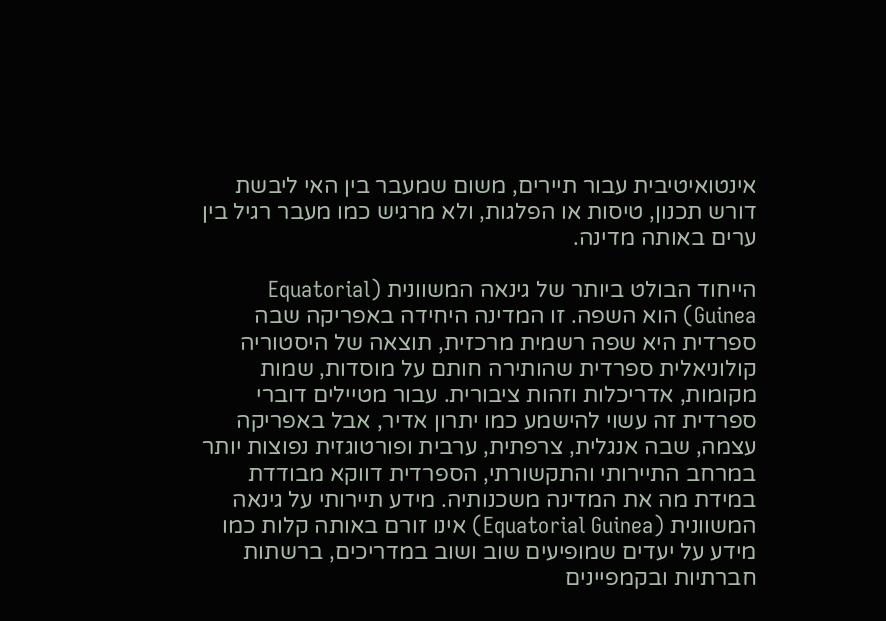אינטואיטיבית עבור תיירים, משום שמעבר בין האי ליבשת דורש תכנון, טיסות או הפלגות, ולא מרגיש כמו מעבר רגיל בין ערים באותה מדינה.

הייחוד הבולט ביותר של גינאה המשוונית (Equatorial Guinea) הוא השפה. זו המדינה היחידה באפריקה שבה ספרדית היא שפה רשמית מרכזית, תוצאה של היסטוריה קולוניאלית ספרדית שהותירה חותם על מוסדות, שמות מקומות, אדריכלות וזהות ציבורית. עבור מטיילים דוברי ספרדית זה עשוי להישמע כמו יתרון אדיר, אבל באפריקה עצמה, שבה אנגלית, צרפתית, ערבית ופורטוגזית נפוצות יותר במרחב התיירותי והתקשורתי, הספרדית דווקא מבודדת במידת מה את המדינה משכנותיה. מידע תיירותי על גינאה המשוונית (Equatorial Guinea) אינו זורם באותה קלות כמו מידע על יעדים שמופיעים שוב ושוב במדריכים, ברשתות חברתיות ובקמפיינים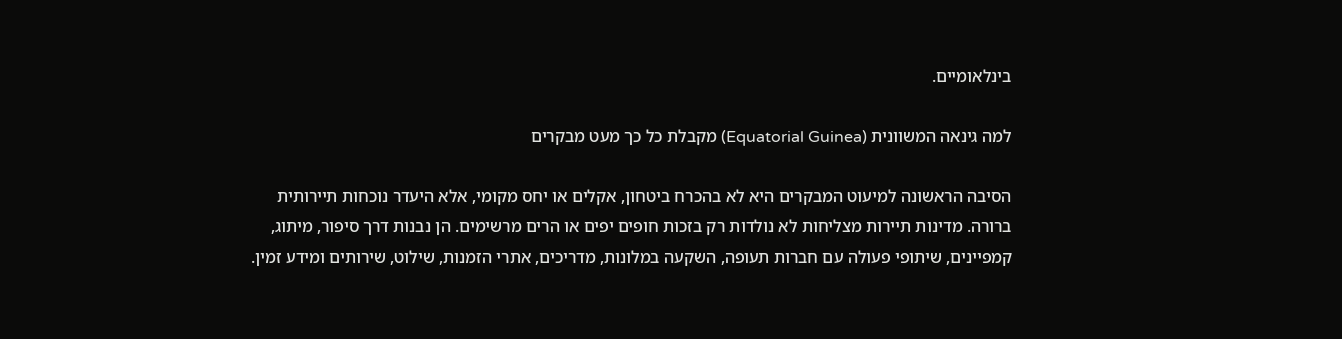בינלאומיים.

למה גינאה המשוונית (Equatorial Guinea) מקבלת כל כך מעט מבקרים

הסיבה הראשונה למיעוט המבקרים היא לא בהכרח ביטחון, אקלים או יחס מקומי, אלא היעדר נוכחות תיירותית ברורה. מדינות תיירות מצליחות לא נולדות רק בזכות חופים יפים או הרים מרשימים. הן נבנות דרך סיפור, מיתוג, קמפיינים, שיתופי פעולה עם חברות תעופה, השקעה במלונות, מדריכים, אתרי הזמנות, שילוט, שירותים ומידע זמין.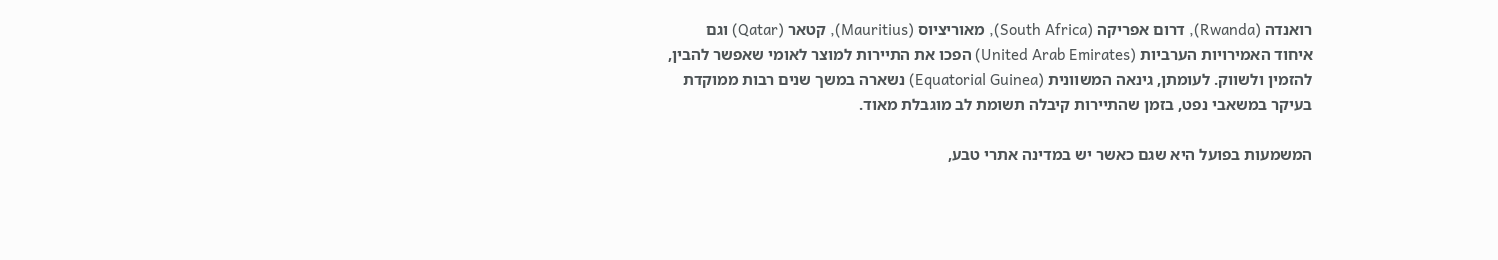רואנדה (Rwanda), דרום אפריקה (South Africa), מאוריציוס (Mauritius), קטאר (Qatar) וגם איחוד האמירויות הערביות (United Arab Emirates) הפכו את התיירות למוצר לאומי שאפשר להבין, להזמין ולשווק. לעומתן, גינאה המשוונית (Equatorial Guinea) נשארה במשך שנים רבות ממוקדת בעיקר במשאבי נפט, בזמן שהתיירות קיבלה תשומת לב מוגבלת מאוד.

המשמעות בפועל היא שגם כאשר יש במדינה אתרי טבע,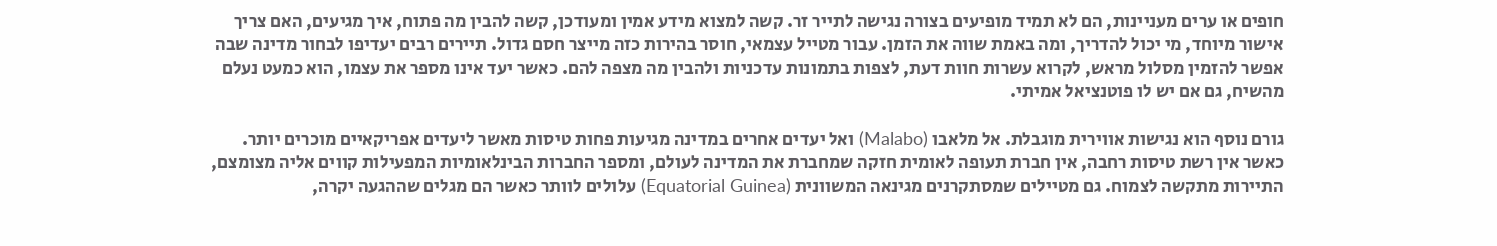חופים או ערים מעניינות, הם לא תמיד מופיעים בצורה נגישה לתייר זר. קשה למצוא מידע אמין ומעודכן, קשה להבין מה פתוח, איך מגיעים, האם צריך אישור מיוחד, מי יכול להדריך, ומה באמת שווה את הזמן. עבור מטייל עצמאי, חוסר בהירות כזה מייצר חסם גדול. תיירים רבים יעדיפו לבחור מדינה שבה אפשר להזמין מסלול מראש, לקרוא עשרות חוות דעת, לצפות בתמונות עדכניות ולהבין מה מצפה להם. כאשר יעד אינו מספר את עצמו, הוא כמעט נעלם מהשיח, גם אם יש לו פוטנציאל אמיתי.

גורם נוסף הוא נגישות אווירית מוגבלת. אל מלאבו (Malabo) ואל יעדים אחרים במדינה מגיעות פחות טיסות מאשר ליעדים אפריקאיים מוכרים יותר. כאשר אין רשת טיסות רחבה, אין חברת תעופה לאומית חזקה שמחברת את המדינה לעולם, ומספר החברות הבינלאומיות המפעילות קווים אליה מצומצם, התיירות מתקשה לצמוח. גם מטיילים שמסתקרנים מגינאה המשוונית (Equatorial Guinea) עלולים לוותר כאשר הם מגלים שההגעה יקרה,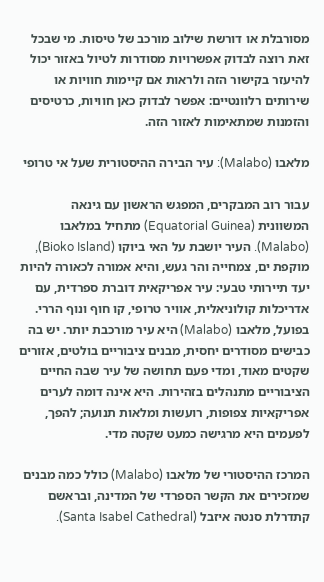מסורבלת או דורשת שילוב מורכב של טיסות. מי שבכל זאת רוצה לבדוק אפשרויות מסודרות לטיול באזור יכול להיעזר בקישור הזה ולראות אם קיימות חוויות או שירותים רלוונטיים: אפשר לבדוק כאן חוויות, כרטיסים והזמנות שמתאימות לאזור הזה.

מלאבו (Malabo): עיר הבירה ההיסטורית שעל אי טרופי

עבור רוב המבקרים, המפגש הראשון עם גינאה המשוונית (Equatorial Guinea) מתחיל במלאבו (Malabo). העיר יושבת על האי ביוקו (Bioko Island), מוקפת ים, צמחייה והר געש, והיא אמורה לכאורה להיות יעד תיירותי טבעי: עיר אפריקאית דוברת ספרדית, עם אדריכלות קולוניאלית, אוויר טרופי, קו חוף ונוף הררי. בפועל, מלאבו (Malabo) היא עיר מורכבת יותר. יש בה כבישים מסודרים יחסית, מבנים ציבוריים בולטים, אזורים שקטים מאוד, ומדי פעם תחושה של עיר שבה החיים הציבוריים מתנהלים בזהירות. היא אינה דומה לערים אפריקאיות צפופות, רועשות ומלאות תנועה; להפך, לפעמים היא מרגישה כמעט שקטה מדי.

המרכז ההיסטורי של מלאבו (Malabo) כולל כמה מבנים שמזכירים את הקשר הספרדי של המדינה, ובראשם קתדרלת סנטה איזבל (Santa Isabel Cathedral).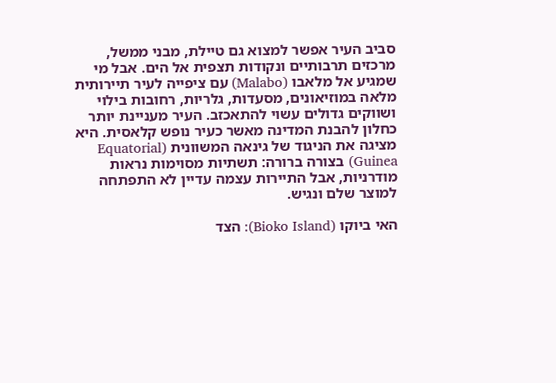סביב העיר אפשר למצוא גם טיילת, מבני ממשל, מרכזים תרבותיים ונקודות תצפית אל הים. אבל מי שמגיע אל מלאבו (Malabo) עם ציפייה לעיר תיירותית מלאה במוזיאונים, מסעדות, גלריות, רחובות בילוי ושווקים גדולים עשוי להתאכזב. העיר מעניינת יותר כחלון להבנת המדינה מאשר כעיר נופש קלאסית. היא מציגה את הניגוד של גינאה המשוונית (Equatorial Guinea) בצורה ברורה: תשתיות מסוימות נראות מודרניות, אבל התיירות עצמה עדיין לא התפתחה למוצר שלם ונגיש.

האי ביוקו (Bioko Island): הצד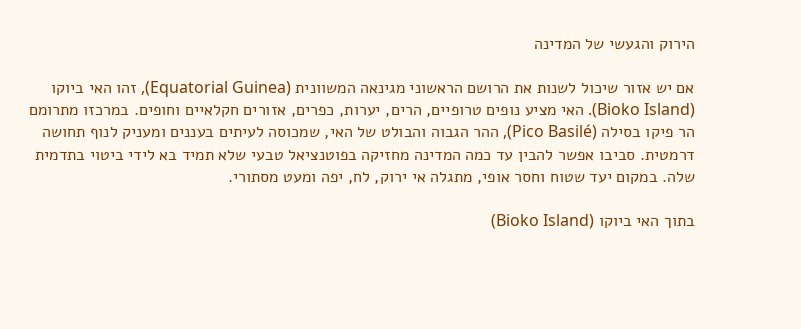הירוק והגעשי של המדינה

אם יש אזור שיכול לשנות את הרושם הראשוני מגינאה המשוונית (Equatorial Guinea), זהו האי ביוקו (Bioko Island). האי מציע נופים טרופיים, הרים, יערות, כפרים, אזורים חקלאיים וחופים. במרכזו מתרומם הר פיקו בסילה (Pico Basilé), ההר הגבוה והבולט של האי, שמכוסה לעיתים בעננים ומעניק לנוף תחושה דרמטית. סביבו אפשר להבין עד כמה המדינה מחזיקה בפוטנציאל טבעי שלא תמיד בא לידי ביטוי בתדמית שלה. במקום יעד שטוח וחסר אופי, מתגלה אי ירוק, לח, יפה ומעט מסתורי.

בתוך האי ביוקו (Bioko Island)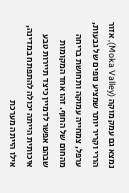נמצא גם עמק מוקה (Moka Valley), אזור הררי וקריר יותר שמציע נופים של גבעות, ערפל, צמחייה עמוקה ותחושת בריחה מהחום של החוף. זהו אחד המקומות שבהם אפשר לדמיין כיצד תיירות טבע איכותית הייתה יכולה להתפתח במדינה, אילו הייתה מערכת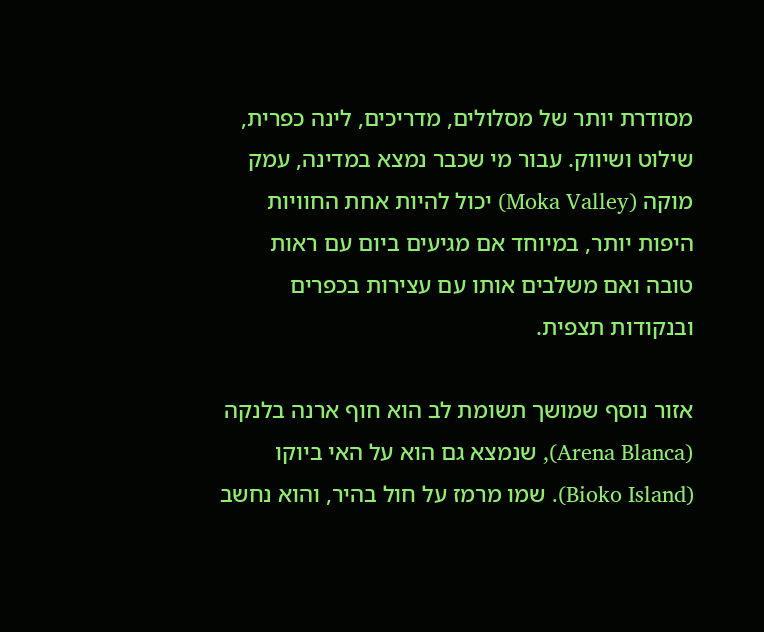מסודרת יותר של מסלולים, מדריכים, לינה כפרית, שילוט ושיווק. עבור מי שכבר נמצא במדינה, עמק מוקה (Moka Valley) יכול להיות אחת החוויות היפות יותר, במיוחד אם מגיעים ביום עם ראות טובה ואם משלבים אותו עם עצירות בכפרים ובנקודות תצפית.

אזור נוסף שמושך תשומת לב הוא חוף ארנה בלנקה (Arena Blanca), שנמצא גם הוא על האי ביוקו (Bioko Island). שמו מרמז על חול בהיר, והוא נחשב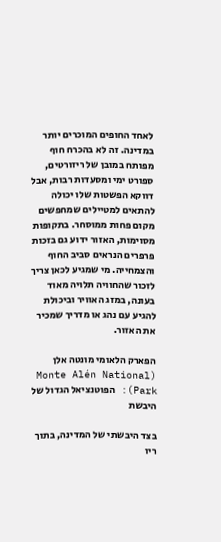לאחד החופים המוכרים יותר במדינה. זה לא בהכרח חוף מפותח במובן של ריזורטים, ספורט ימי ומסעדות רבות, אבל דווקא הפשטות שלו יכולה להתאים למטיילים שמחפשים מקום פחות ממוסחר. בתקופות מסוימות, האזור ידוע גם בזכות פרפרים הנראים סביב החוף והצמחייה. מי שמגיע לכאן צריך לזכור שהחוויה תלויה מאוד בעונה, במזג האוויר וביכולת להגיע עם נהג או מדריך שמכיר את האזור.

הפארק הלאומי מונטה אלן (Monte Alén National Park): הפוטנציאל הגדול של היבשת

בצד היבשתי של המדינה, בתוך ריו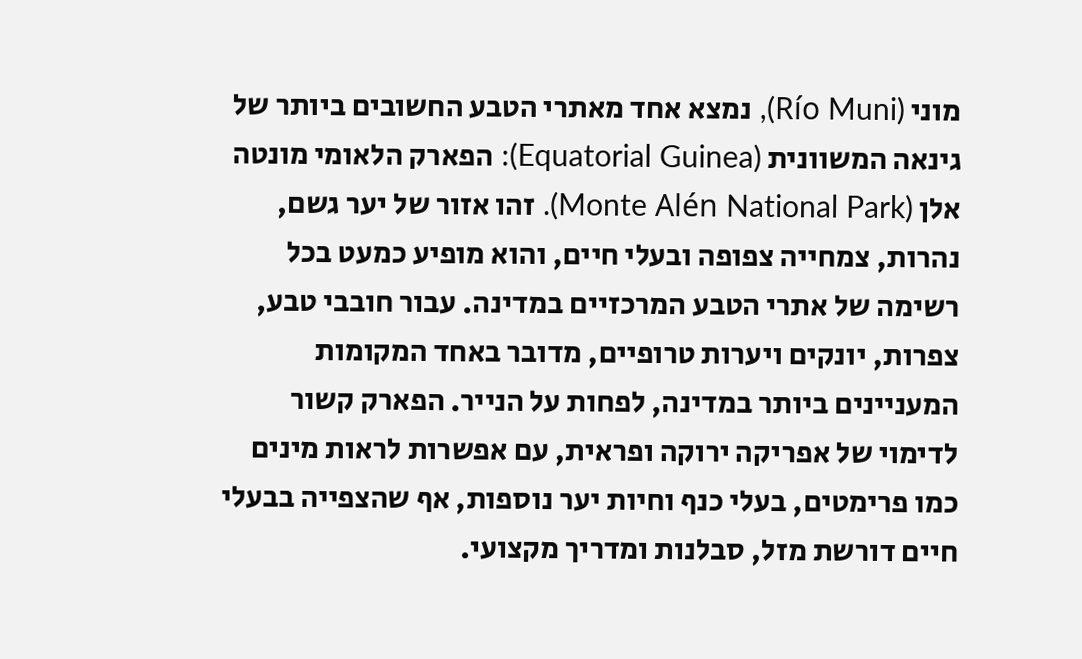מוני (Río Muni), נמצא אחד מאתרי הטבע החשובים ביותר של גינאה המשוונית (Equatorial Guinea): הפארק הלאומי מונטה אלן (Monte Alén National Park). זהו אזור של יער גשם, נהרות, צמחייה צפופה ובעלי חיים, והוא מופיע כמעט בכל רשימה של אתרי הטבע המרכזיים במדינה. עבור חובבי טבע, צפרות, יונקים ויערות טרופיים, מדובר באחד המקומות המעניינים ביותר במדינה, לפחות על הנייר. הפארק קשור לדימוי של אפריקה ירוקה ופראית, עם אפשרות לראות מינים כמו פרימטים, בעלי כנף וחיות יער נוספות, אף שהצפייה בבעלי חיים דורשת מזל, סבלנות ומדריך מקצועי.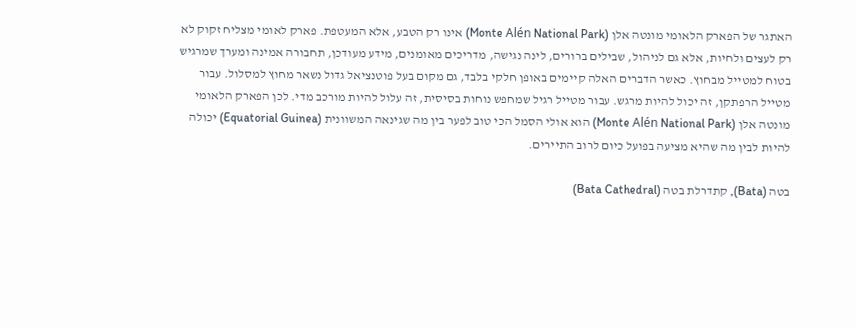האתגר של הפארק הלאומי מונטה אלן (Monte Alén National Park) אינו רק הטבע, אלא המעטפת. פארק לאומי מצליח זקוק לא רק לעצים ולחיות, אלא גם לניהול, שבילים ברורים, לינה נגישה, מדריכים מאומנים, מידע מעודכן, תחבורה אמינה ומערך שמרגיש בטוח למטייל מבחוץ. כאשר הדברים האלה קיימים באופן חלקי בלבד, גם מקום בעל פוטנציאל גדול נשאר מחוץ למסלול. עבור מטייל הרפתקן, זה יכול להיות מרגש. עבור מטייל רגיל שמחפש נוחות בסיסית, זה עלול להיות מורכב מדי. לכן הפארק הלאומי מונטה אלן (Monte Alén National Park) הוא אולי הסמל הכי טוב לפער בין מה שגינאה המשוונית (Equatorial Guinea) יכולה להיות לבין מה שהיא מציעה בפועל כיום לרוב התיירים.

בטה (Bata), קתדרלת בטה (Bata Cathedral)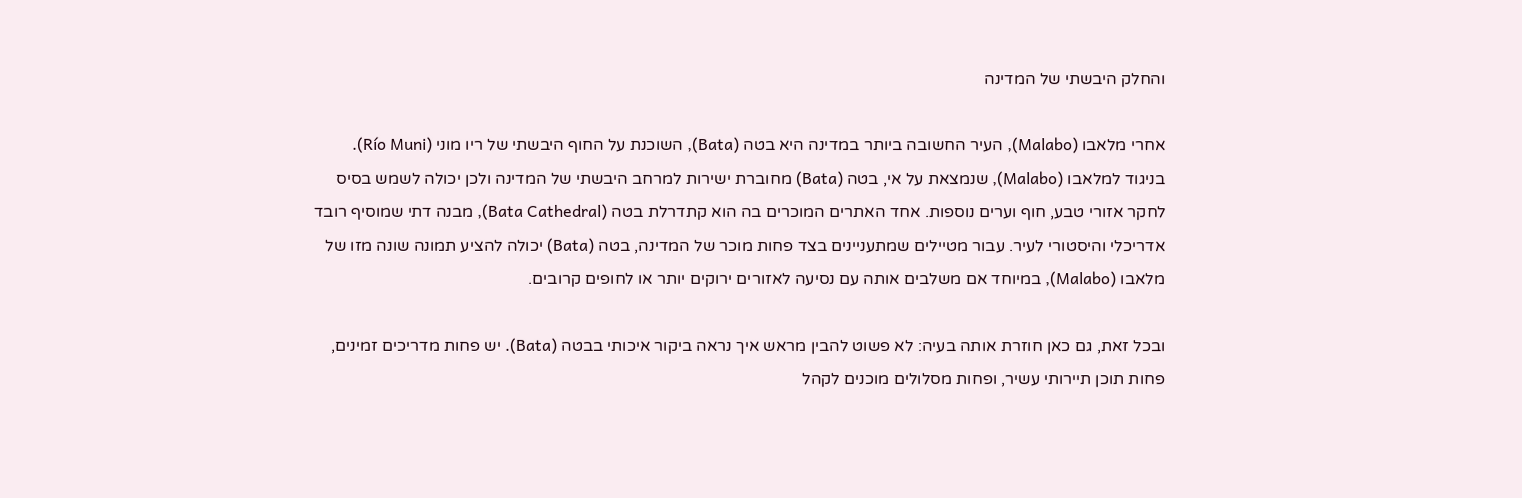והחלק היבשתי של המדינה

אחרי מלאבו (Malabo), העיר החשובה ביותר במדינה היא בטה (Bata), השוכנת על החוף היבשתי של ריו מוני (Río Muni). בניגוד למלאבו (Malabo), שנמצאת על אי, בטה (Bata) מחוברת ישירות למרחב היבשתי של המדינה ולכן יכולה לשמש בסיס לחקר אזורי טבע, חוף וערים נוספות. אחד האתרים המוכרים בה הוא קתדרלת בטה (Bata Cathedral), מבנה דתי שמוסיף רובד אדריכלי והיסטורי לעיר. עבור מטיילים שמתעניינים בצד פחות מוכר של המדינה, בטה (Bata) יכולה להציע תמונה שונה מזו של מלאבו (Malabo), במיוחד אם משלבים אותה עם נסיעה לאזורים ירוקים יותר או לחופים קרובים.

ובכל זאת, גם כאן חוזרת אותה בעיה: לא פשוט להבין מראש איך נראה ביקור איכותי בבטה (Bata). יש פחות מדריכים זמינים, פחות תוכן תיירותי עשיר, ופחות מסלולים מוכנים לקהל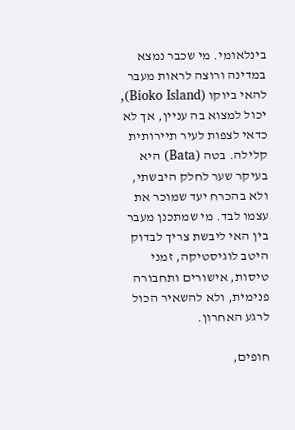בינלאומי. מי שכבר נמצא במדינה ורוצה לראות מעבר להאי ביוקו (Bioko Island), יכול למצוא בה עניין, אך לא כדאי לצפות לעיר תיירותית קלילה. בטה (Bata) היא בעיקר שער לחלק היבשתי, ולא בהכרח יעד שמוכר את עצמו לבד. מי שמתכנן מעבר בין האי ליבשת צריך לבדוק היטב לוגיסטיקה, זמני טיסות, אישורים ותחבורה פנימית, ולא להשאיר הכול לרגע האחרון.

חופים,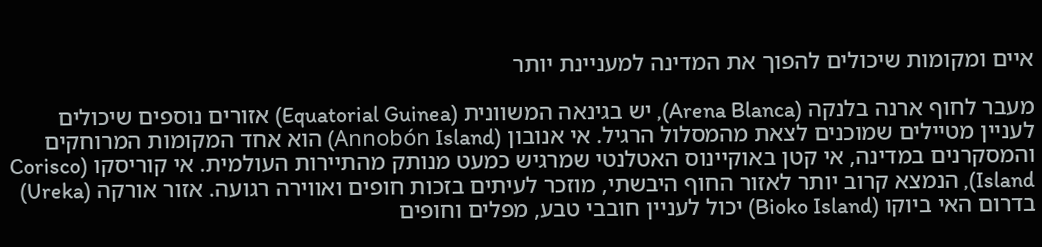איים ומקומות שיכולים להפוך את המדינה למעניינת יותר

מעבר לחוף ארנה בלנקה (Arena Blanca), יש בגינאה המשוונית (Equatorial Guinea) אזורים נוספים שיכולים לעניין מטיילים שמוכנים לצאת מהמסלול הרגיל. אי אנובון (Annobón Island) הוא אחד המקומות המרוחקים והמסקרנים במדינה, אי קטן באוקיינוס האטלנטי שמרגיש כמעט מנותק מהתיירות העולמית. אי קוריסקו (Corisco Island), הנמצא קרוב יותר לאזור החוף היבשתי, מוזכר לעיתים בזכות חופים ואווירה רגועה. אזור אורקה (Ureka) בדרום האי ביוקו (Bioko Island) יכול לעניין חובבי טבע, מפלים וחופים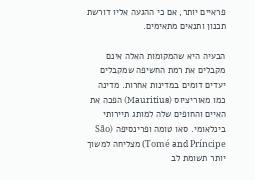פראיים יותר, אם כי ההגעה אליו דורשת תכנון ותנאים מתאימים.

הבעיה היא שהמקומות האלה אינם מקבלים את רמת החשיפה שמקבלים יעדים דומים במדינות אחרות. מדינה כמו מאוריציוס (Mauritius) הפכה את האיים והחופים שלה למותג תיירותי בינלאומי. סאו טומה ופרינסיפה (São Tomé and Príncipe) מצליחה למשוך יותר תשומת לב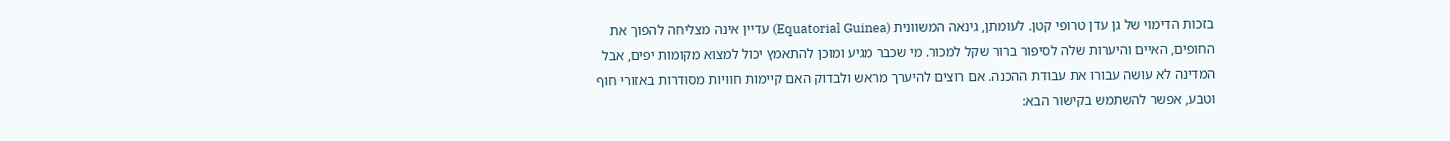בזכות הדימוי של גן עדן טרופי קטן. לעומתן, גינאה המשוונית (Equatorial Guinea) עדיין אינה מצליחה להפוך את החופים, האיים והיערות שלה לסיפור ברור שקל למכור. מי שכבר מגיע ומוכן להתאמץ יכול למצוא מקומות יפים, אבל המדינה לא עושה עבורו את עבודת ההכנה. אם רוצים להיערך מראש ולבדוק האם קיימות חוויות מסודרות באזורי חוף וטבע, אפשר להשתמש בקישור הבא: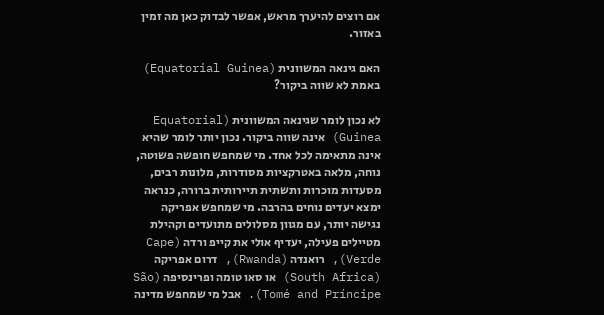אם רוצים להיערך מראש, אפשר לבדוק כאן מה זמין באזור.

האם גינאה המשוונית (Equatorial Guinea) באמת לא שווה ביקור?

לא נכון לומר שגינאה המשוונית (Equatorial Guinea) אינה שווה ביקור. נכון יותר לומר שהיא אינה מתאימה לכל אחד. מי שמחפש חופשה פשוטה, נוחה, מלאה באטרקציות מסודרות, מלונות רבים, מסעדות מוכרות ותשתית תיירותית ברורה, כנראה ימצא יעדים נוחים בהרבה. מי שמחפש אפריקה נגישה יותר, עם מגוון מסלולים מתועדים וקהילת מטיילים פעילה, יעדיף אולי את קייפ ורדה (Cape Verde), רואנדה (Rwanda), דרום אפריקה (South Africa) או סאו טומה ופרינסיפה (São Tomé and Príncipe). אבל מי שמחפש מדינה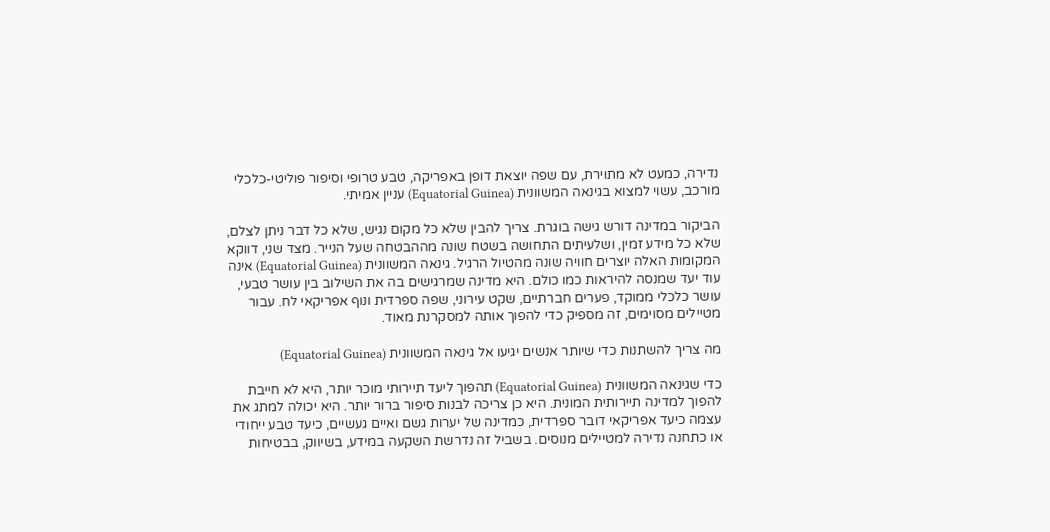נדירה, כמעט לא מתוירת, עם שפה יוצאת דופן באפריקה, טבע טרופי וסיפור פוליטי-כלכלי מורכב, עשוי למצוא בגינאה המשוונית (Equatorial Guinea) עניין אמיתי.

הביקור במדינה דורש גישה בוגרת. צריך להבין שלא כל מקום נגיש, שלא כל דבר ניתן לצלם, שלא כל מידע זמין, ושלעיתים התחושה בשטח שונה מההבטחה שעל הנייר. מצד שני, דווקא המקומות האלה יוצרים חוויה שונה מהטיול הרגיל. גינאה המשוונית (Equatorial Guinea) אינה עוד יעד שמנסה להיראות כמו כולם. היא מדינה שמרגישים בה את השילוב בין עושר טבעי, עושר כלכלי ממוקד, פערים חברתיים, שקט עירוני, שפה ספרדית ונוף אפריקאי לח. עבור מטיילים מסוימים, זה מספיק כדי להפוך אותה למסקרנת מאוד.

מה צריך להשתנות כדי שיותר אנשים יגיעו אל גינאה המשוונית (Equatorial Guinea)

כדי שגינאה המשוונית (Equatorial Guinea) תהפוך ליעד תיירותי מוכר יותר, היא לא חייבת להפוך למדינה תיירותית המונית. היא כן צריכה לבנות סיפור ברור יותר. היא יכולה למתג את עצמה כיעד אפריקאי דובר ספרדית, כמדינה של יערות גשם ואיים געשיים, כיעד טבע ייחודי או כתחנה נדירה למטיילים מנוסים. בשביל זה נדרשת השקעה במידע, בשיווק, בבטיחות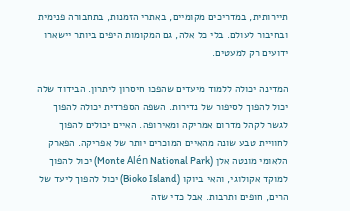תיירותית, במדריכים מקומיים, באתרי הזמנות, בתחבורה פנימית ובחיבור לעולם. בלי כל אלה, גם המקומות היפים ביותר יישארו ידועים רק למעטים.

המדינה יכולה ללמוד מיעדים שהפכו חיסרון ליתרון. הבידוד שלה יכול להפוך לסיפור של נדירות. השפה הספרדית יכולה להפוך לגשר לקהל מדרום אמריקה ומאירופה. האיים יכולים להפוך לחוויית טבע שונה מהאיים המוכרים יותר של אפריקה. הפארק הלאומי מונטה אלן (Monte Alén National Park) יכול להפוך למוקד אקולוגי, והאי ביוקו (Bioko Island) יכול להפוך ליעד של הרים, חופים ותרבות. אבל כדי שזה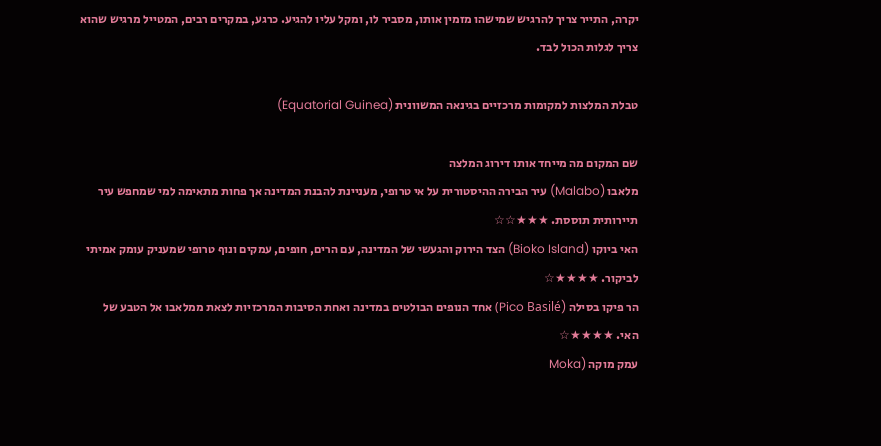יקרה, התייר צריך להרגיש שמישהו מזמין אותו, מסביר לו, ומקל עליו להגיע. כרגע, במקרים רבים, המטייל מרגיש שהוא צריך לגלות הכול לבד.

טבלת המלצות למקומות מרכזיים בגינאה המשוונית (Equatorial Guinea)

שם המקום מה מייחד אותו דירוג המלצה
מלאבו (Malabo) עיר הבירה ההיסטורית על אי טרופי, מעניינת להבנת המדינה אך פחות מתאימה למי שמחפש עיר תיירותית תוססת. ★★★☆☆
האי ביוקו (Bioko Island) הצד הירוק והגעשי של המדינה, עם הרים, חופים, עמקים ונוף טרופי שמעניק עומק אמיתי לביקור. ★★★★☆
הר פיקו בסילה (Pico Basilé) אחד הנופים הבולטים במדינה ואחת הסיבות המרכזיות לצאת ממלאבו אל הטבע של האי. ★★★★☆
עמק מוקה (Moka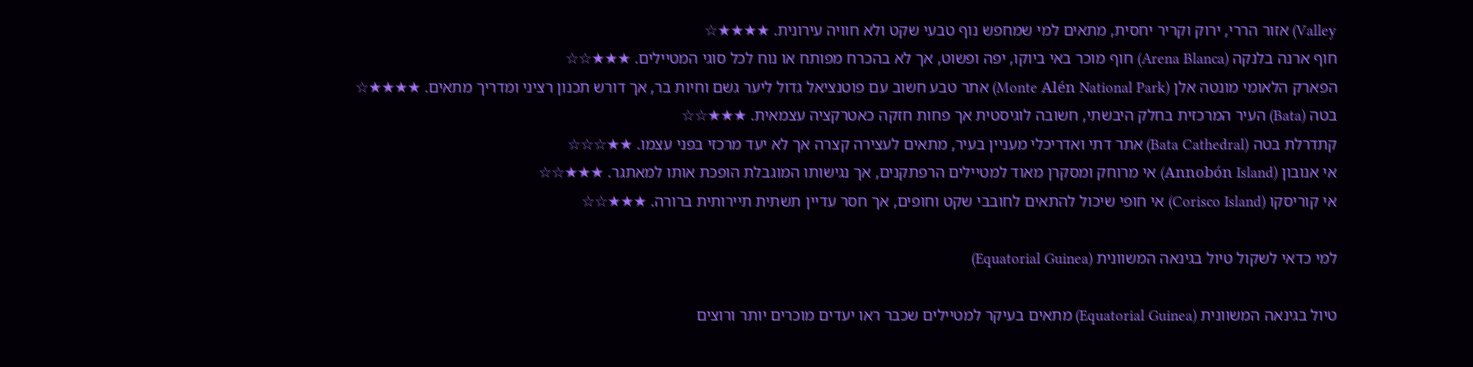Valley) אזור הררי, ירוק וקריר יחסית, מתאים למי שמחפש נוף טבעי שקט ולא חוויה עירונית. ★★★★☆
חוף ארנה בלנקה (Arena Blanca) חוף מוכר באי ביוקו, יפה ופשוט, אך לא בהכרח מפותח או נוח לכל סוגי המטיילים. ★★★☆☆
הפארק הלאומי מונטה אלן (Monte Alén National Park) אתר טבע חשוב עם פוטנציאל גדול ליער גשם וחיות בר, אך דורש תכנון רציני ומדריך מתאים. ★★★★☆
בטה (Bata) העיר המרכזית בחלק היבשתי, חשובה לוגיסטית אך פחות חזקה כאטרקציה עצמאית. ★★★☆☆
קתדרלת בטה (Bata Cathedral) אתר דתי ואדריכלי מעניין בעיר, מתאים לעצירה קצרה אך לא יעד מרכזי בפני עצמו. ★★☆☆☆
אי אנובון (Annobón Island) אי מרוחק ומסקרן מאוד למטיילים הרפתקנים, אך נגישותו המוגבלת הופכת אותו למאתגר. ★★★☆☆
אי קוריסקו (Corisco Island) אי חופי שיכול להתאים לחובבי שקט וחופים, אך חסר עדיין תשתית תיירותית ברורה. ★★★☆☆

למי כדאי לשקול טיול בגינאה המשוונית (Equatorial Guinea)

טיול בגינאה המשוונית (Equatorial Guinea) מתאים בעיקר למטיילים שכבר ראו יעדים מוכרים יותר ורוצים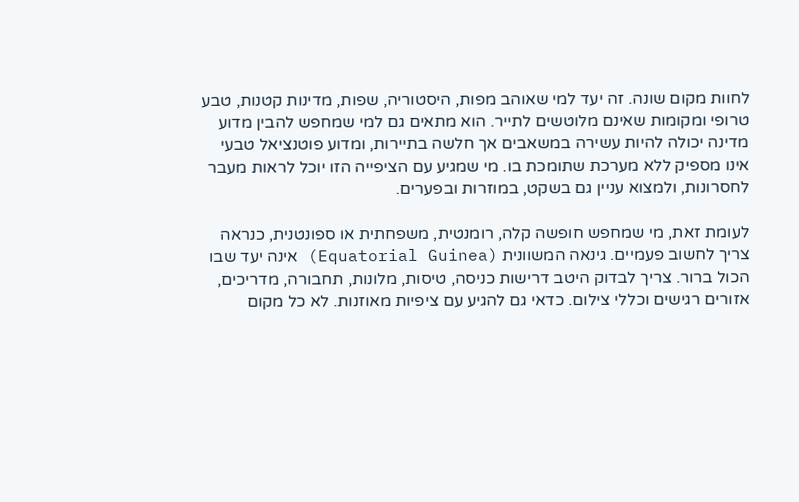לחוות מקום שונה. זה יעד למי שאוהב מפות, היסטוריה, שפות, מדינות קטנות, טבע טרופי ומקומות שאינם מלוטשים לתייר. הוא מתאים גם למי שמחפש להבין מדוע מדינה יכולה להיות עשירה במשאבים אך חלשה בתיירות, ומדוע פוטנציאל טבעי אינו מספיק ללא מערכת שתומכת בו. מי שמגיע עם הציפייה הזו יוכל לראות מעבר לחסרונות, ולמצוא עניין גם בשקט, במוזרות ובפערים.

לעומת זאת, מי שמחפש חופשה קלה, רומנטית, משפחתית או ספונטנית, כנראה צריך לחשוב פעמיים. גינאה המשוונית (Equatorial Guinea) אינה יעד שבו הכול ברור. צריך לבדוק היטב דרישות כניסה, טיסות, מלונות, תחבורה, מדריכים, אזורים רגישים וכללי צילום. כדאי גם להגיע עם ציפיות מאוזנות. לא כל מקום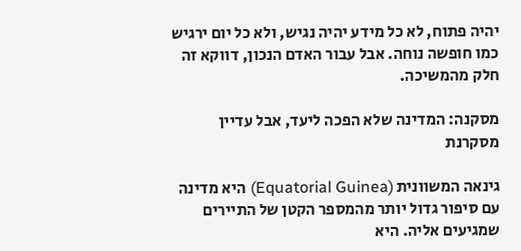יהיה פתוח, לא כל מידע יהיה נגיש, ולא כל יום ירגיש כמו חופשה נוחה. אבל עבור האדם הנכון, דווקא זה חלק מהמשיכה.

מסקנה: המדינה שלא הפכה ליעד, אבל עדיין מסקרנת

גינאה המשוונית (Equatorial Guinea) היא מדינה עם סיפור גדול יותר מהמספר הקטן של התיירים שמגיעים אליה. היא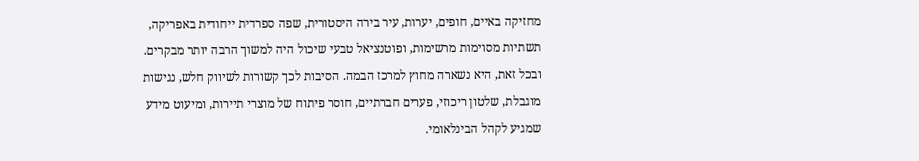מחזיקה באיים, חופים, יערות, עיר בירה היסטורית, שפה ספרדית ייחודית באפריקה, תשתיות מסוימות מרשימות, ופוטנציאל טבעי שיכול היה למשוך הרבה יותר מבקרים. ובכל זאת, היא נשארה מחוץ למרכז הבמה. הסיבות לכך קשורות לשיווק חלש, נגישות מוגבלת, שלטון ריכוזי, פערים חברתיים, חוסר פיתוח של מוצרי תיירות, ומיעוט מידע שמגיע לקהל הבינלאומי.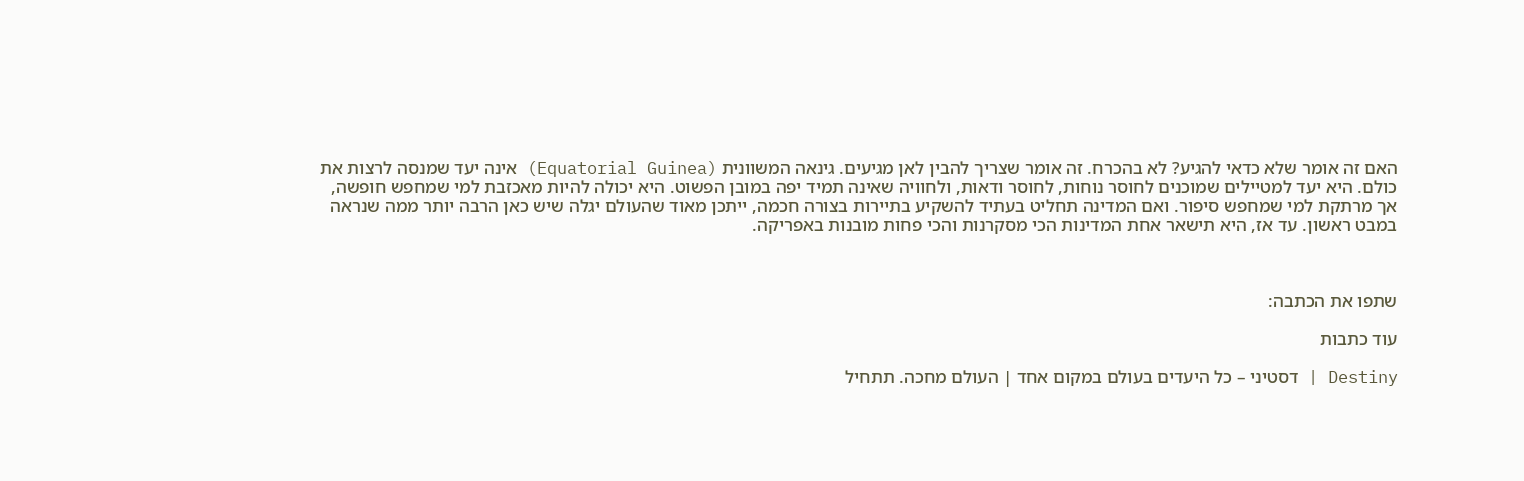האם זה אומר שלא כדאי להגיע? לא בהכרח. זה אומר שצריך להבין לאן מגיעים. גינאה המשוונית (Equatorial Guinea) אינה יעד שמנסה לרצות את כולם. היא יעד למטיילים שמוכנים לחוסר נוחות, לחוסר ודאות, ולחוויה שאינה תמיד יפה במובן הפשוט. היא יכולה להיות מאכזבת למי שמחפש חופשה, אך מרתקת למי שמחפש סיפור. ואם המדינה תחליט בעתיד להשקיע בתיירות בצורה חכמה, ייתכן מאוד שהעולם יגלה שיש כאן הרבה יותר ממה שנראה במבט ראשון. עד אז, היא תישאר אחת המדינות הכי מסקרנות והכי פחות מובנות באפריקה.



שתפו את הכתבה:

עוד כתבות

Destiny | דסטיני – כל היעדים בעולם במקום אחד | העולם מחכה. תתחיל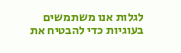לגלות אנו משתמשים בעוגיות כדי להבטיח את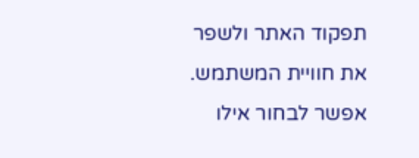תפקוד האתר ולשפר את חוויית המשתמש. אפשר לבחור אילו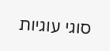סוגי עוגיות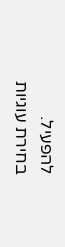להפעיל.
בחירת עוגיות